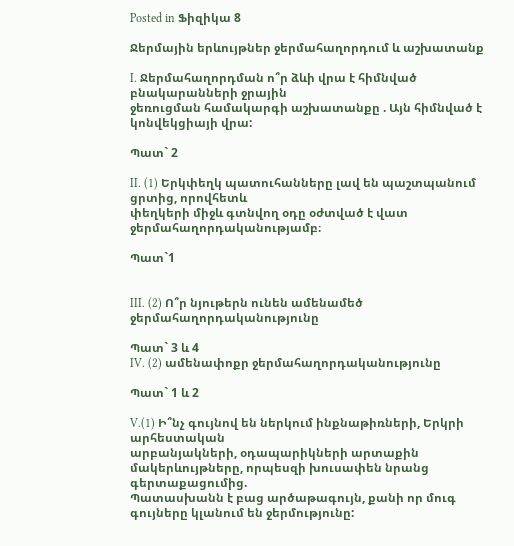Posted in Ֆիզիկա 8

Ջերմային երևույթներ ջերմահաղորդում և աշխատանք

I. Ջերմահաղորդման ո՞ր ձևի վրա է հիմնված բնակարանների ջրային
ջեռուցման համակարգի աշխատանքը . Այն հիմնված է կոնվեկցիայի վրա:

Պատ` 2

II. (1) Երկփեղկ պատուհանները լավ են պաշտպանում ցրտից, որովհետև
փեղկերի միջև գտնվող օդը օժտված է վատ ջերմահաղորդականությամբ։

Պատ`1


III. (2) Ո՞ր նյութերն ունեն ամենամեծ ջերմահաղորդականությունը

Պատ` 3 և 4
IV. (2) ամենափոքր ջերմահաղորդականությունը

Պատ` 1 և 2

V.(1) Ի՞նչ գույնով են ներկում ինքնաթիռների, Երկրի արհեստական
արբանյակների, օդապարիկների արտաքին մակերևույթները, որպեսզի խուսափեն նրանց գերտաքացումից.
Պատասխանն է բաց արծաթագույն, քանի որ մուգ գույները կլանում են ջերմությունը: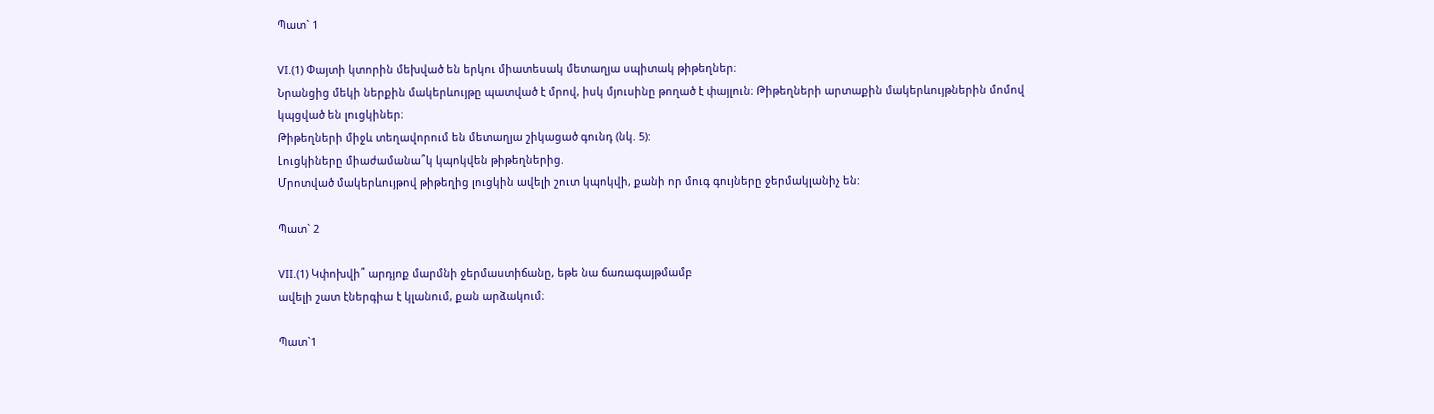Պատ` 1

VI.(1) Փայտի կտորին մեխված են երկու միատեսակ մետաղյա սպիտակ թիթեղներ։
Նրանցից մեկի ներքին մակերևույթը պատված է մրով, իսկ մյուսինը թողած է փայլուն։ Թիթեղների արտաքին մակերևույթներին մոմով կպցված են լուցկիներ։
Թիթեղների միջև տեղավորում են մետաղյա շիկացած գունդ (նկ. 5):
Լուցկիները միաժամանա՞կ կպոկվեն թիթեղներից.
Մրոտված մակերևույթով թիթեղից լուցկին ավելի շուտ կպոկվի, քանի որ մուգ գույները ջերմակլանիչ են:

Պատ` 2

VII.(1) Կփոխվի՞ արդյոք մարմնի ջերմաստիճանը, եթե նա ճառագայթմամբ
ավելի շատ էներգիա է կլանում, քան արձակում։

Պատ`1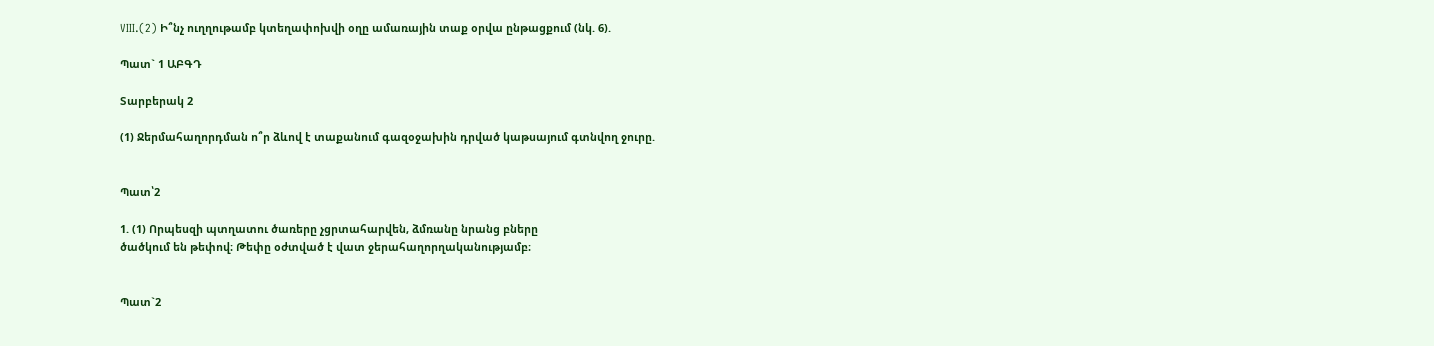VIII.(2) Ի՞նչ ուղղութամբ կտեղափոխվի օղը ամառային տաք օրվա ընթացքում (նկ. 6).

Պատ` 1 ԱԲԳԴ

Տարբերակ 2

(1) Ջերմահաղորդման ո՞ր ձևով է տաքանում գազօջախին դրված կաթսայում գտնվող ջուրը.


Պատ՝2

1. (1) Որպեսզի պտղատու ծառերը չցրտահարվեն, ձմռանը նրանց բները
ծածկում են թեփով։ Թեփը օժտված է վատ ջերահաղորղականությամբ։


Պատ`2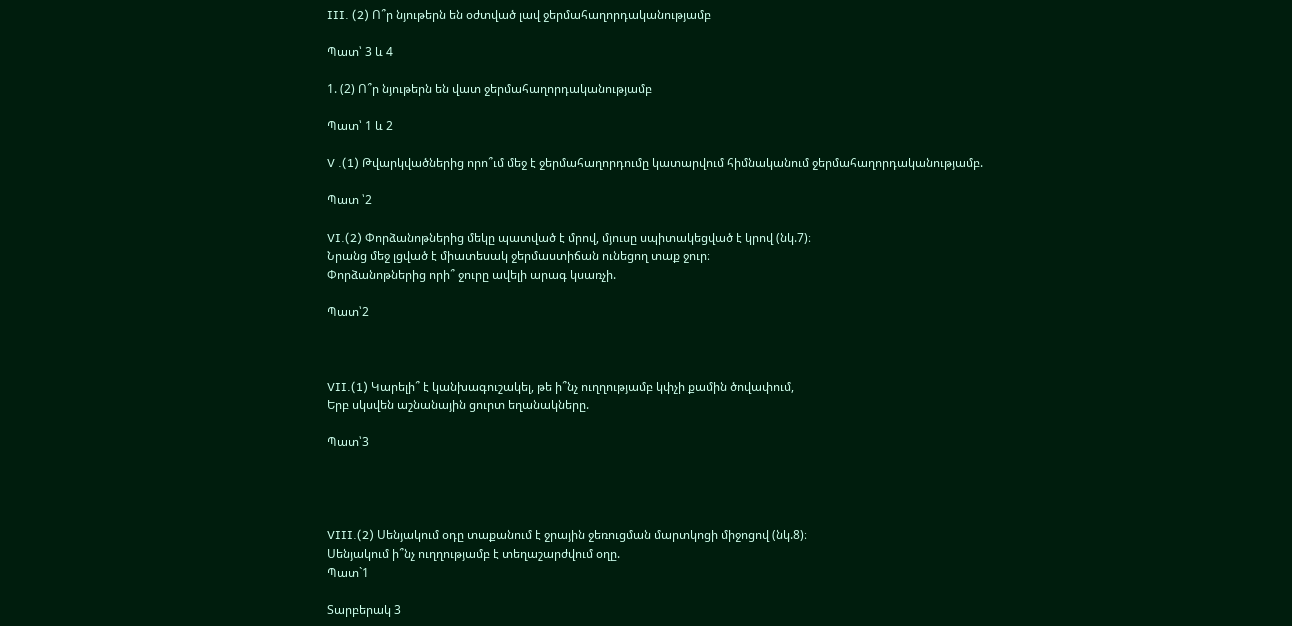III. (2) Ո՞ր նյութերն են օժտված լավ ջերմահաղորդականությամբ

Պատ՝ 3 և 4

1. (2) Ո՞ր նյութերն են վատ ջերմահաղորդականությամբ

Պատ՝ 1 և 2

V .(1) Թվարկվածներից որո՞ւմ մեջ է ջերմահաղորդումը կատարվում հիմնականում ջերմահաղորդականությամբ.

Պատ ՝2

VI.(2) Փորձանոթներից մեկը պատված է մրով, մյուսը սպիտակեցված է կրով (նկ.7)։
Նրանց մեջ լցված է միատեսակ ջերմաստիճան ունեցող տաք ջուր։
Փորձանոթներից որի՞ ջուրը ավելի արագ կսառչի.

Պատ՝2



VII.(1) Կարելի՞ է կանխագուշակել, թե ի՞նչ ուղղությամբ կփչի քամին ծովափում,
Երբ սկսվեն աշնանային ցուրտ եղանակները.

Պատ՝3




VIII.(2) Սենյակում օդը տաքանում է ջրային ջեռուցման մարտկոցի միջոցով (նկ.8)։
Սենյակում ի՞նչ ուղղությամբ է տեղաշարժվում օղը.
Պատ`1

Տարբերակ 3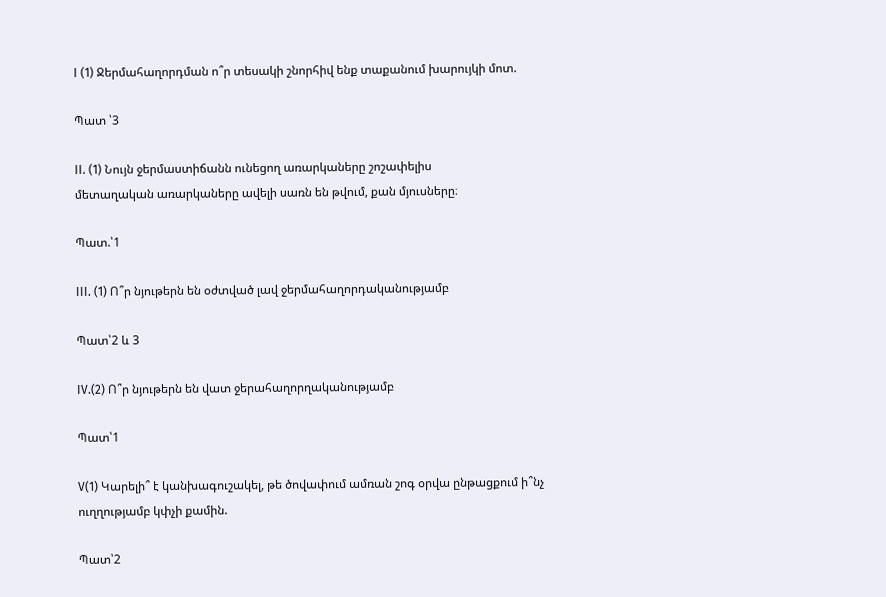I (1) Ջերմահաղորդման ո՞ր տեսակի շնորհիվ ենք տաքանում խարույկի մոտ.

Պատ ՝3

II. (1) Նույն ջերմաստիճանն ունեցող առարկաները շոշափելիս
մետաղական առարկաները ավելի սառն են թվում, քան մյուսները։

Պատ.՝1

III. (1) Ո՞ր նյութերն են օժտված լավ ջերմահաղորդականությամբ

Պատ՝2 և 3

IV.(2) Ո՞ր նյութերն են վատ ջերահաղորղականությամբ

Պատ՝1

V(1) Կարելի՞ է կանխագուշակել, թե ծովափում ամռան շոգ օրվա ընթացքում ի՞նչ ուղղությամբ կփչի քամին.

Պատ՝2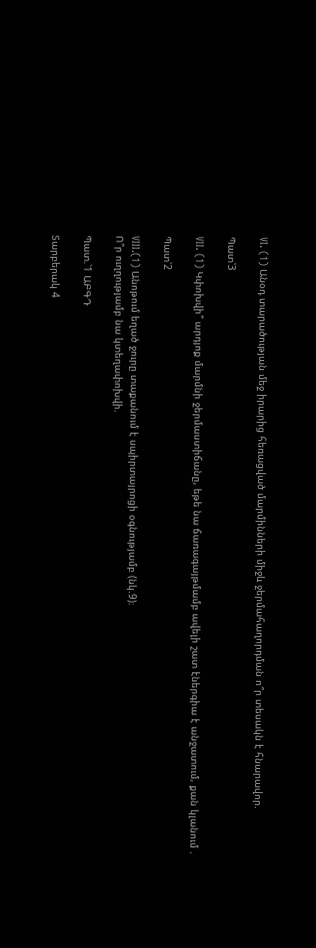VI. (1) Անօդ տարածության մեջ իրարից հեռացված մարմինների միջև ջերմահաղորդման ո՞ր տեսակն է հնարավոր.

Պատ՝3

VII. (1) Կփոխվի՞ արդյոք մարմնի ջերմաստիճանը, եթե նա ճառագայթմամբ ավելի շատ էներգիա է անջատում, քան կլանում .

Պատ՝2

VIII.(1) Անոթում եղած ջուրը տաքանում է սպիրտայրոցի օգնությամբ (նկ.9)։
Ո՞ր ուղղությամբ նա կտեղափոխվի.

Պատ.՝1 ԱԲԳԴ

Տարբերակ 4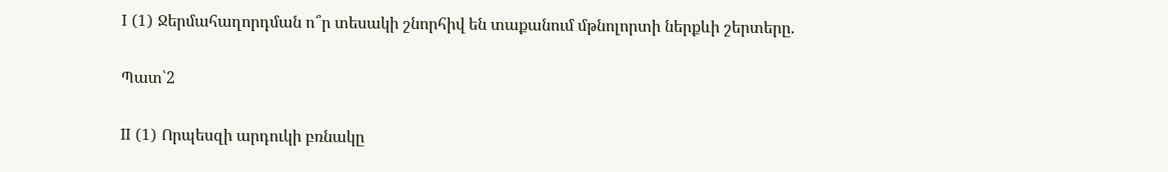I (1) Ջերմահաղորդման ո՞ր տեսակի շնորհիվ են տաքանում մթնոլորտի ներքևի շերտերը.

Պատ՝2

II (1) Որպեսզի արդուկի բռնակը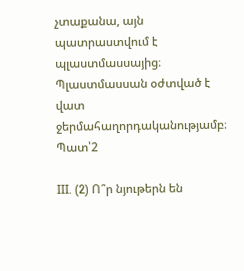չտաքանա, այն պատրաստվում է պլաստմասսայից։
Պլաստմասսան օժտված է վատ ջերմահաղորդականությամբ։
Պատ՝2

III. (2) Ո՞ր նյութերն են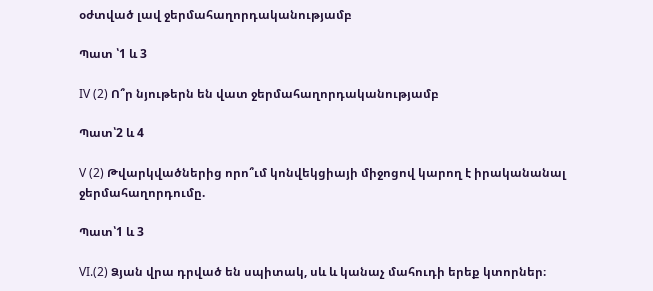օժտված լավ ջերմահաղորդականությամբ

Պատ ՝1 և 3

IV (2) Ո՞ր նյութերն են վատ ջերմահաղորդականությամբ

Պատ՝2 և 4

V (2) Թվարկվածներից որո՞ւմ կոնվեկցիայի միջոցով կարող է իրականանալ ջերմահաղորդումը.

Պատ՝1 և 3

VI.(2) Ձյան վրա դրված են սպիտակ, սև և կանաչ մահուդի երեք կտորներ։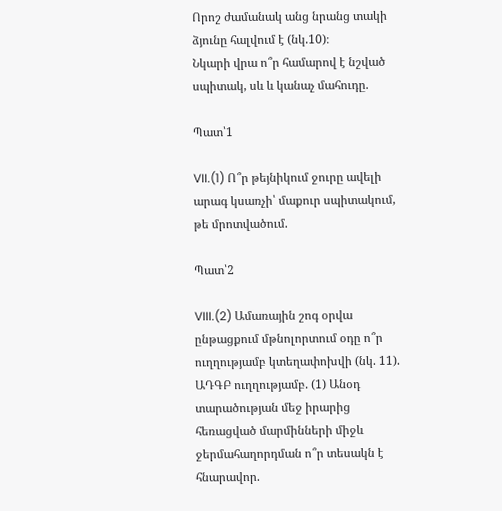Որոշ ժամանակ անց նրանց տակի ձյունը հալվում է (նկ.10)։
Նկարի վրա ո՞ր համարով է նշված սպիտակ, սև և կանաչ մահուդը.

Պատ՝1

VII.(1) Ո՞ր թեյնիկում ջուրը ավելի արագ կսառչի՝ մաքուր սպիտակում, թե մրոտվածում.

Պատ՝2

VIII.(2) Ամառային շոգ օրվա ընթացքում մթնոլորտում օդը ո՞ր ուղղությամբ կտեղափոխվի (նկ. 11).
ԱԴԳԲ ուղղությամբ. (1) Անօդ տարածության մեջ իրարից հեռացված մարմինների միջև ջերմահաղորդման ո՞ր տեսակն է հնարավոր.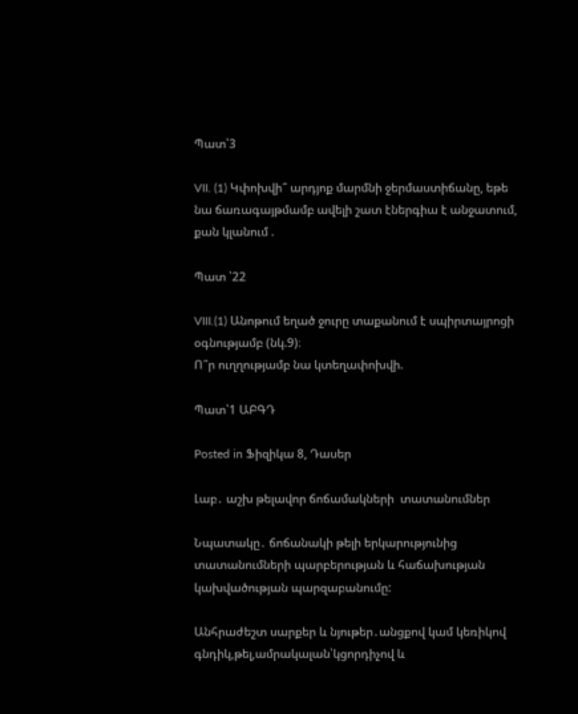Պատ՝3

VII. (1) Կփոխվի՞ արդյոք մարմնի ջերմաստիճանը, եթե նա ճառագայթմամբ ավելի շատ էներգիա է անջատում, քան կլանում .

Պատ ՝22

VIII.(1) Անոթում եղած ջուրը տաքանում է սպիրտայրոցի օգնությամբ (նկ.9)։
Ո՞ր ուղղությամբ նա կտեղափոխվի.

Պատ՝1 ԱԲԳԴ

Posted in Ֆիզիկա 8, Դասեր

Լաբ․ աշխ թելավոր ճոճամակների  տատանումներ

Նպատակը․ ճոճանակի թելի երկարությունից տատանումների պարբերության և հաճախության կախվածության պարզաբանումը:

Անհրաժեշտ սարքեր և նյութեր․անցքով կամ կեռիկով գնդիկ,թել,ամրակալան՝կցորդիչով և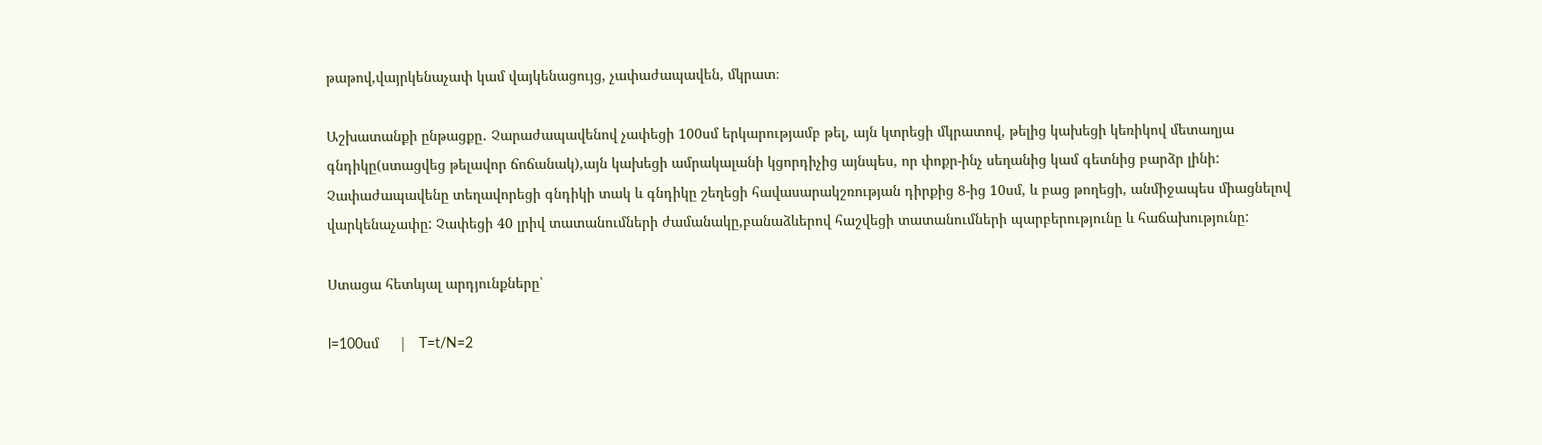թաթով,վայրկենաչափ կամ վայկենացույց, չափաժապավեն, մկրատ։

Աշխատանքի ընթացքը․ Չարաժապավենով չափեցի 100սմ երկարությամբ թել, այն կտրեցի մկրատով, թելից կախեցի կեռիկով մետաղյա գնդիկը(ստացվեց թելավոր ճոճանակ),այն կախեցի ամրակալանի կցորդիչից այնպես, որ փոքր-ինչ սեղանից կամ գետնից բարձր լինի: Չափաժապավենը տեղավորեցի գնդիկի տակ և գնդիկը շեղեցի հավասարակշռության դիրքից 8-ից 10սմ, և բաց թողեցի, անմիջապես միացնելով վարկենաչափը: Չափեցի 40 լրիվ տատանումների ժամանակը,բանաձևերով հաշվեցի տատանումների պարբերությունը և հաճախությունը:

Ստացա հետևյալ արդյունքները՝

l=100սմ     |   T=t/N=2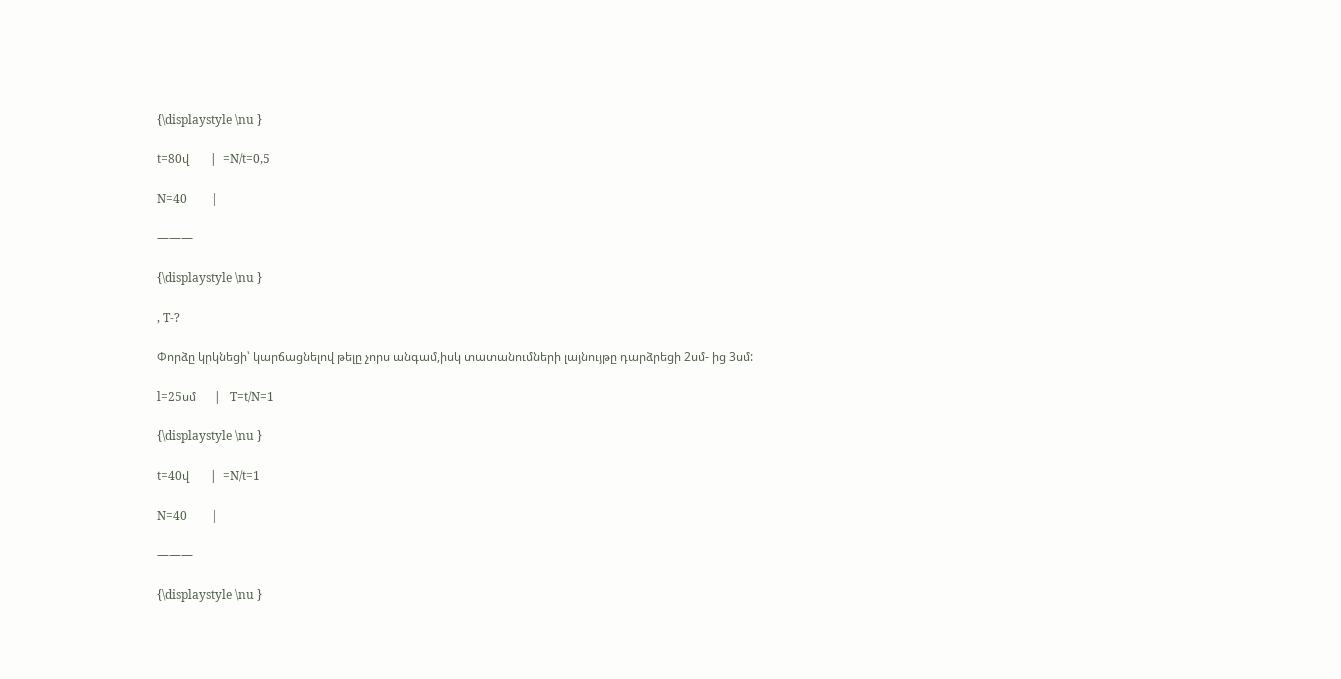{\displaystyle \nu }

t=80վ       |  =N/t=0,5

N=40        |

———

{\displaystyle \nu }

, T-?

Փորձը կրկնեցի՝ կարճացնելով թելը չորս անգամ,իսկ տատանումների լայնույթը դարձրեցի 2սմ- ից 3սմ:

l=25սմ      |   T=t/N=1

{\displaystyle \nu }

t=40վ       |  =N/t=1

N=40        |

———

{\displaystyle \nu }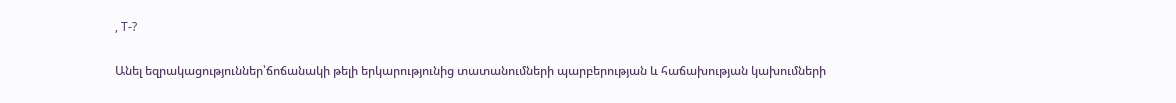, T-?

Անել եզրակացություններ՝ճոճանակի թելի երկարությունից տատանումների պարբերության և հաճախության կախումների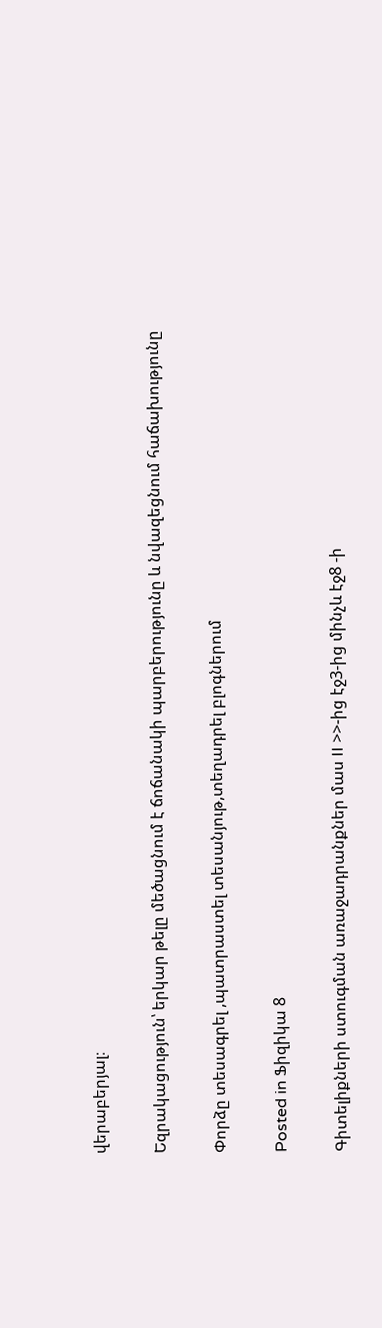վերաբերյալ։

Եզրակացություն՝ երկար թելը մեծացնում է ճոճանակի պարբերությունը և նվազեցնում հաճախությունը

Փորձը տեսագրել ,պատրաստել տեսանյութ,տեղադրել բլոգներում

Posted in Ֆիզիկա 8

Գիտելիքների ստուգման առաջադրանքներ մաս II >>-ից էջ3-ից մինչև էջ8 -ի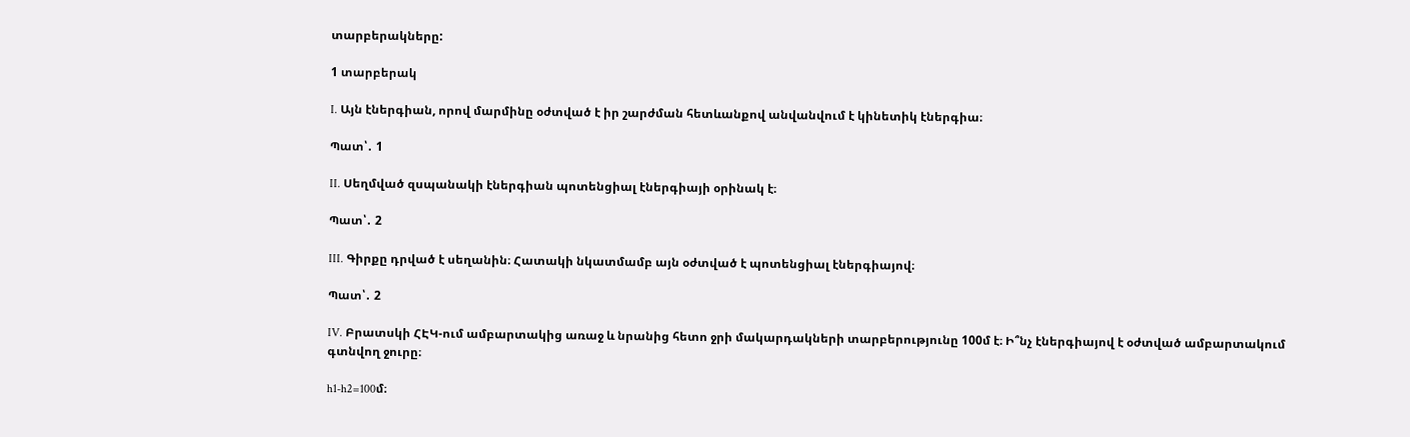տարբերակները:

1 տարբերակ

I. Այն էներգիան, որով մարմինը օժտված է իր շարժման հետևանքով անվանվում է կինետիկ էներգիա։

Պատ՝․ 1

II. Սեղմված զսպանակի էներգիան պոտենցիալ էներգիայի օրինակ է։

Պատ՝․ 2

III. Գիրքը դրված է սեղանին։ Հատակի նկատմամբ այն օժտված է պոտենցիալ էներգիայով։

Պատ՝․ 2

IV. Բրատսկի ՀԷԿ-ում ամբարտակից առաջ և նրանից հետո ջրի մակարդակների տարբերությունը 100մ է։ Ի՞նչ էներգիայով է օժտված ամբարտակում գտնվող ջուրը։

h1-h2=100մ։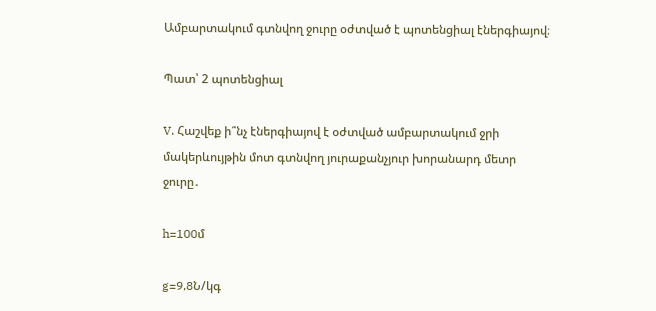Ամբարտակում գտնվող ջուրը օժտված է պոտենցիալ էներգիայով։

Պատ՝ 2 պոտենցիալ

V. Հաշվեք ի՞նչ էներգիայով է օժտված ամբարտակում ջրի մակերևույթին մոտ գտնվող յուրաքանչյուր խորանարդ մետր ջուրը․

h=100մ

g=9,8Ն/կգ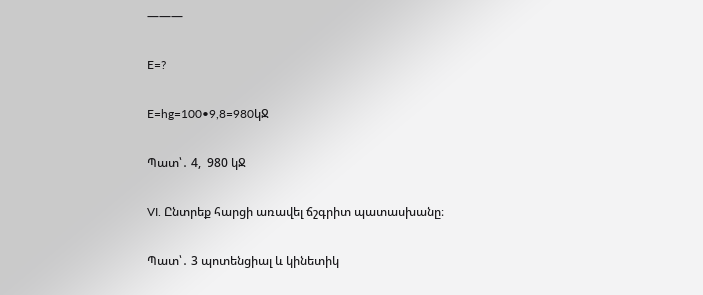———

E=?

E=hg=100•9,8=980կՋ

Պատ՝․ 4,  980 կՋ

VI. Ընտրեք հարցի առավել ճշգրիտ պատասխանը։

Պատ՝․ 3 պոտենցիալ և կինետիկ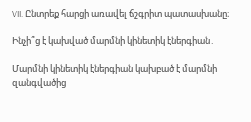VII. Ընտրեք հարցի առավել ճշգրիտ պատասխանը։

Ինչի՞ց է կախված մարմնի կինետիկ էներգիան․

Մարմնի կինետիկ էներգիան կախբած է մարմնի զանգվածից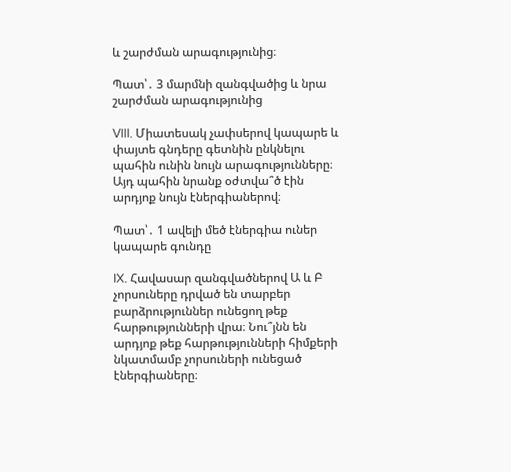և շարժման արագությունից։

Պատ՝․ 3 մարմնի զանգվածից և նրա շարժման արագությունից

VIII. Միատեսակ չափսերով կապարե և փայտե գնդերը գետնին ընկնելու պահին ունին նույն արագությունները։ Այդ պահին նրանք օժտվա՞ծ էին արդյոք նույն էներգիաներով։

Պատ՝․ 1 ավելի մեծ էներգիա ուներ կապարե գունդը

IX. Հավասար զանգվածներով Ա և Բ չորսուները դրված են տարբեր բարձրություններ ունեցող թեք հարթությունների վրա։ Նու՞յնն են արդյոք թեք հարթությունների հիմքերի նկատմամբ չորսուների ունեցած էներգիաները։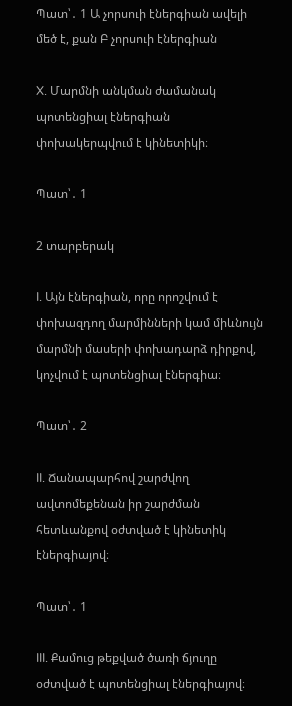Պատ՝․ 1 Ա չորսուի էներգիան ավելի մեծ է, քան Բ չորսուի էներգիան

X. Մարմնի անկման ժամանակ պոտենցիալ էներգիան փոխակերպվում է կինետիկի։

Պատ՝․ 1

2 տարբերակ

I. Այն էներգիան, որը որոշվում է փոխազդող մարմինների կամ միևնույն մարմնի մասերի փոխադարձ դիրքով, կոչվում է պոտենցիալ էներգիա։

Պատ՝․ 2

II. Ճանապարհով շարժվող ավտոմեքենան իր շարժման հետևանքով օժտված է կինետիկ էներգիայով։

Պատ՝․ 1

III. Քամուց թեքված ծառի ճյուղը օժտված է պոտենցիալ էներգիայով։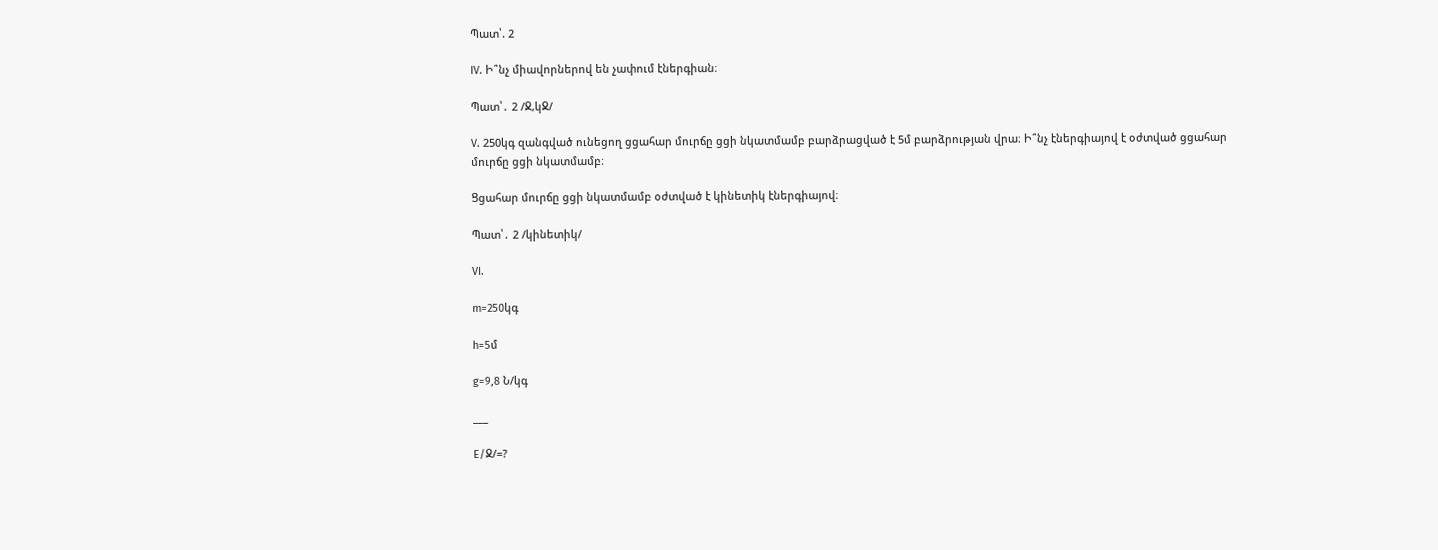Պատ՝. 2

IV. Ի՞նչ միավորներով են չափում էներգիան։

Պատ՝․ 2 /Ջ,կՋ/

V. 250կգ զանգված ունեցող ցցահար մուրճը ցցի նկատմամբ բարձրացված է 5մ բարձրության վրա։ Ի՞նչ էներգիայով է օժտված ցցահար մուրճը ցցի նկատմամբ։

Ցցահար մուրճը ցցի նկատմամբ օժտված է կինետիկ էներգիայով։

Պատ՝․ 2 /կինետիկ/

VI.

m=250կգ

h=5մ

g=9,8 Ն/կգ

___

E/Ջ/=?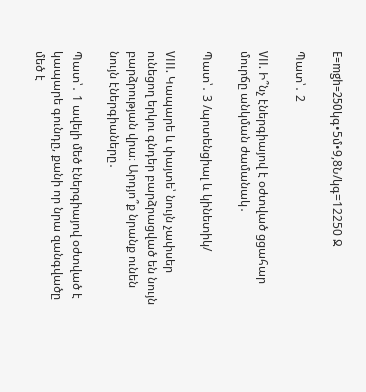E=mgh=250կգ•5մ•9,8Ն/կգ=12250 Ջ

Պատ՝․ 2

VII. Ի՞նչ էներգիայով է օժտված ցցահար մուրճը անկման ժամանակ․

Պատ՝․ 3 /պոտենցիալ և կինետիկ/

VIII. Կապարե և փայտե՝ նույն չափսեր ունեցող երկու գնդեր բարձրացված են նույն բարձրության վրա։ Արդյո՞ք նրանք ունեն նույն էներգիաները․

Պատ՝․ 1 ավելի մեծ էներգիայով օժտված է կապարե գունդը, քանի որ նրա զանգվածը մեծ է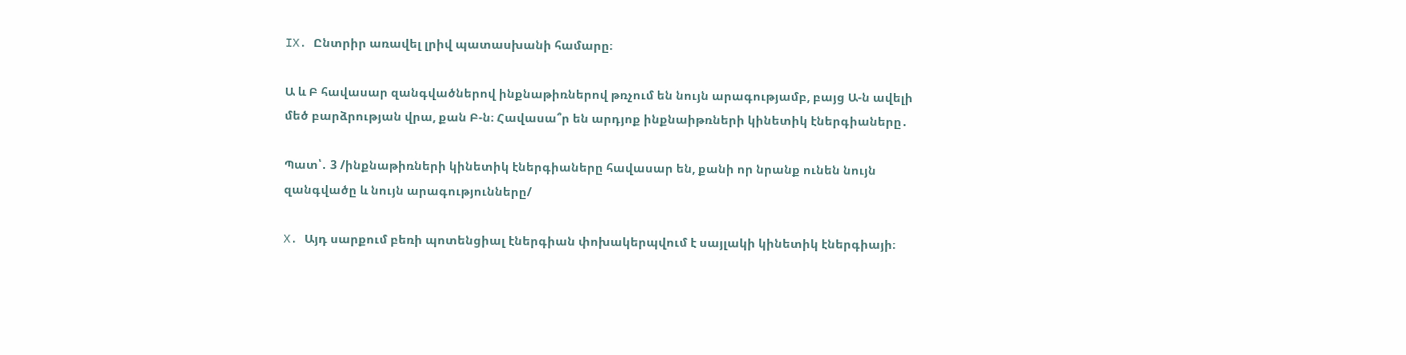IX. Ընտրիր առավել լրիվ պատասխանի համարը։

Ա և Բ հավասար զանգվածներով ինքնաթիռներով թռչում են նույն արագությամբ, բայց Ա-ն ավելի մեծ բարձրության վրա, քան Բ-ն։ Հավասա՞ր են արդյոք ինքնաիթռների կինետիկ էներգիաները․

Պատ՝․ 3 /ինքնաթիռների կինետիկ էներգիաները հավասար են, քանի որ նրանք ունեն նույն զանգվածը և նույն արագությունները/

X. Այդ սարքում բեռի պոտենցիալ էներգիան փոխակերպվում է սայլակի կինետիկ էներգիայի։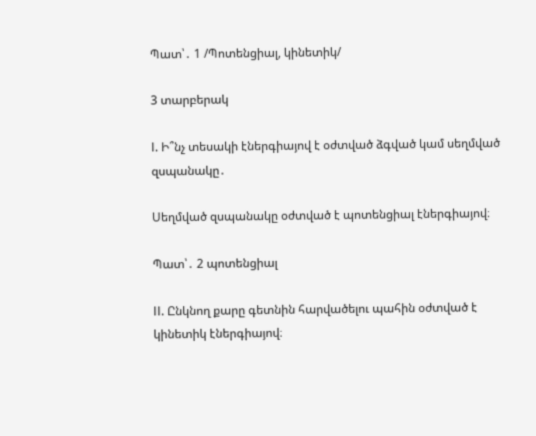Պատ՝․ 1 /Պոտենցիալ, կինետիկ/

3 տարբերակ

I. Ի՞նչ տեսակի էներգիայով է օժտված ձգված կամ սեղմված զսպանակը․

Սեղմված զսպանակը օժտված է պոտենցիալ էներգիայով։

Պատ՝․ 2 պոտենցիալ

II. Ընկնող քարը գետնին հարվածելու պահին օժտված է կինետիկ էներգիայով։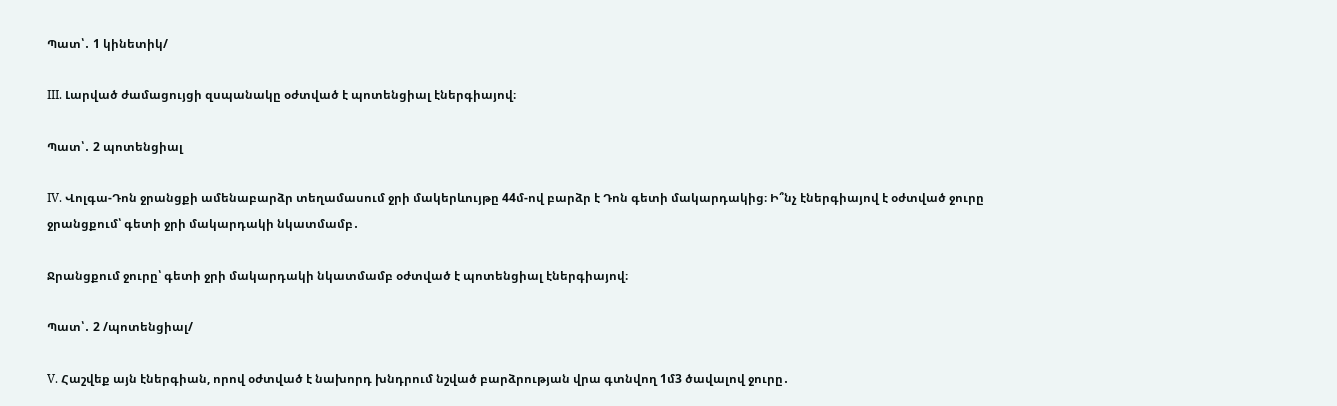Պատ՝․ 1 կինետիկ/

III. Լարված ժամացույցի զսպանակը օժտված է պոտենցիալ էներգիայով։

Պատ՝․ 2 պոտենցիալ

IV. Վոլգա-Դոն ջրանցքի ամենաբարձր տեղամասում ջրի մակերևույթը 44մ-ով բարձր է Դոն գետի մակարդակից։ Ի՞նչ էներգիայով է օժտված ջուրը ջրանցքում՝ գետի ջրի մակարդակի նկատմամբ․

Ջրանցքում ջուրը՝ գետի ջրի մակարդակի նկատմամբ օժտված է պոտենցիալ էներգիայով։

Պատ՝․ 2 /պոտենցիալ/

V. Հաշվեք այն էներգիան, որով օժտված է նախորդ խնդրում նշված բարձրության վրա գտնվող 1մ3 ծավալով ջուրը․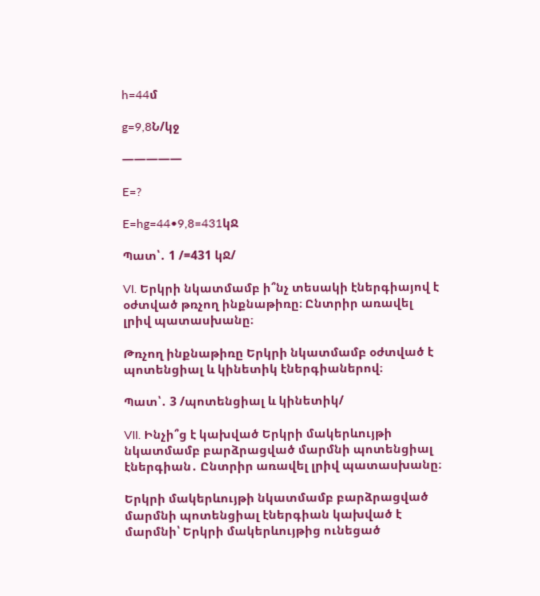h=44մ

g=9,8Ն/կջ

—————

E=?

E=hg=44•9,8=431կՋ

Պատ՝․ 1 /=431 կՋ/

VI. Երկրի նկատմամբ ի՞նչ տեսակի էներգիայով է օժտված թռչող ինքնաթիռը։ Ընտրիր առավել լրիվ պատասխանը։

Թռչող ինքնաթիռը Երկրի նկատմամբ օժտված է պոտենցիալ և կինետիկ էներգիաներով։

Պատ՝․ 3 /պոտենցիալ և կինետիկ/

VII. Ինչի՞ց է կախված Երկրի մակերևույթի նկատմամբ բարձրացված մարմնի պոտենցիալ էներգիան․ Ընտրիր առավել լրիվ պատասխանը։

Երկրի մակերևույթի նկատմամբ բարձրացված մարմնի պոտենցիալ էներգիան կախված է մարմնի՝ Երկրի մակերևույթից ունեցած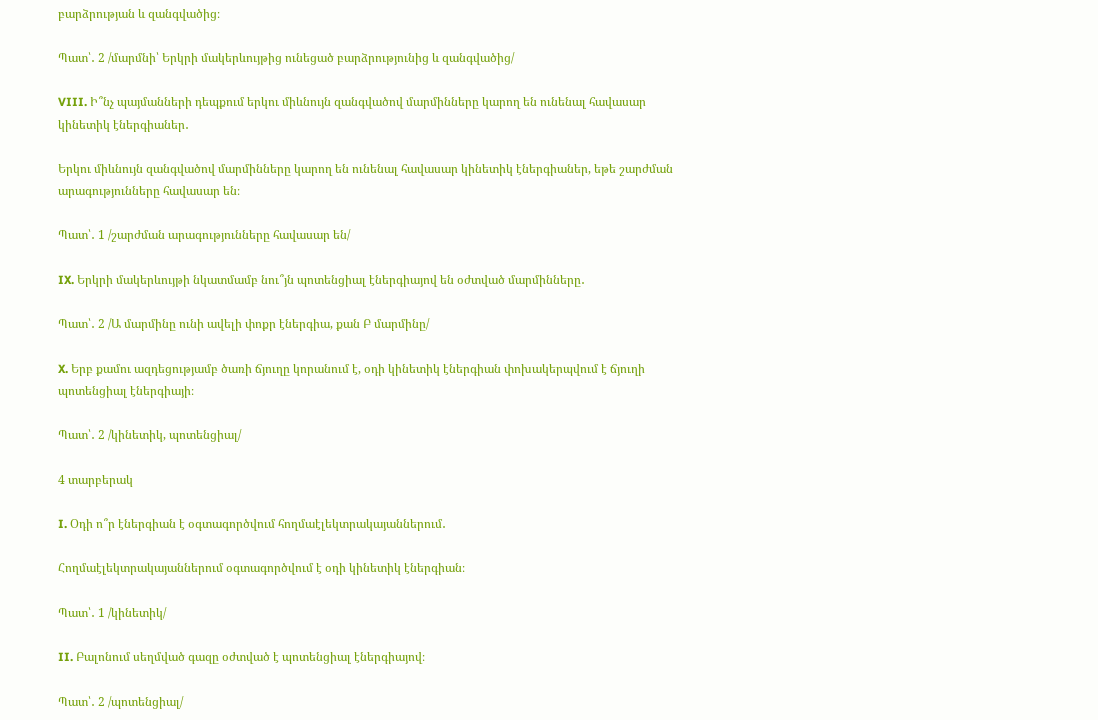բարձրության և զանգվածից։

Պատ՝․ 2 /մարմնի՝ Երկրի մակերևույթից ունեցած բարձրությունից և զանգվածից/

VIII. Ի՞նչ պայմանների դեպքում երկու միևնույն զանգվածով մարմինները կարող են ունենալ հավասար կինետիկ էներգիաներ․

Երկու միևնույն զանգվածով մարմինները կարող են ունենալ հավասար կինետիկ էներգիաներ, եթե շարժման արագությունները հավասար են։

Պատ՝․ 1 /շարժման արագությունները հավասար են/

IX. Երկրի մակերևույթի նկատմամբ նու՞յն պոտենցիալ էներգիայով են օժտված մարմինները․

Պատ՝․ 2 /Ա մարմինը ունի ավելի փոքր էներգիա, քան Բ մարմինը/

X. Երբ քամու ազդեցությամբ ծառի ճյուղը կորանում է, օդի կինետիկ էներգիան փոխակերպվում է ճյուղի պոտենցիալ էներգիայի։

Պատ՝․ 2 /կինետիկ, պոտենցիալ/

4 տարբերակ

I. Օդի ո՞ր էներգիան է օգտագործվում հողմաէլեկտրակայաններում․

Հողմաէլեկտրակայաններում օգտագործվում է օդի կինետիկ էներգիան։

Պատ՝․ 1 /կինետիկ/

II. Բալոնում սեղմված գազը օժտված է պոտենցիալ էներգիայով։

Պատ՝․ 2 /պոտենցիալ/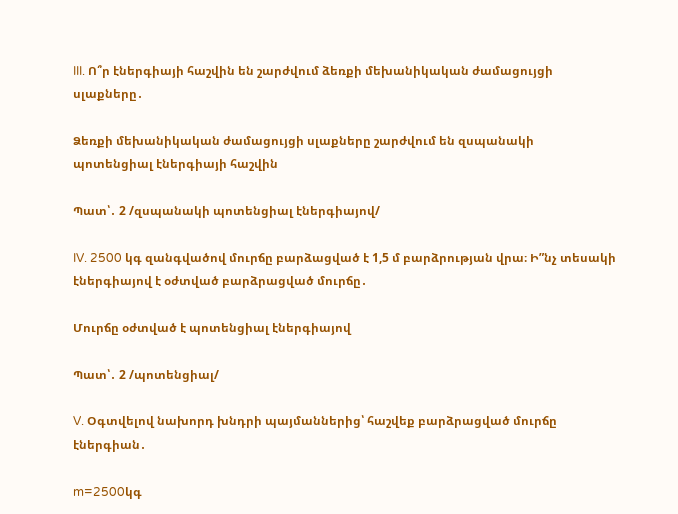III. Ո՞ր էներգիայի հաշվին են շարժվում ձեռքի մեխանիկական ժամացույցի սլաքները․

Ձեռքի մեխանիկական ժամացույցի սլաքները շարժվում են զսպանակի պոտենցիալ էներգիայի հաշվին

Պատ՝․ 2 /զսպանակի պոտենցիալ էներգիայով/

IV. 2500 կգ զանգվածով մուրճը բարձացված է 1,5 մ բարձրության վրա։ Ի”նչ տեսակի էներգիայով է օժտված բարձրացված մուրճը․

Մուրճը օժտված է պոտենցիալ էներգիայով

Պատ՝․ 2 /պոտենցիալ/

V. Օգտվելով նախորդ խնդրի պայմաններից՝ հաշվեք բարձրացված մուրճը էներգիան․

m=2500կգ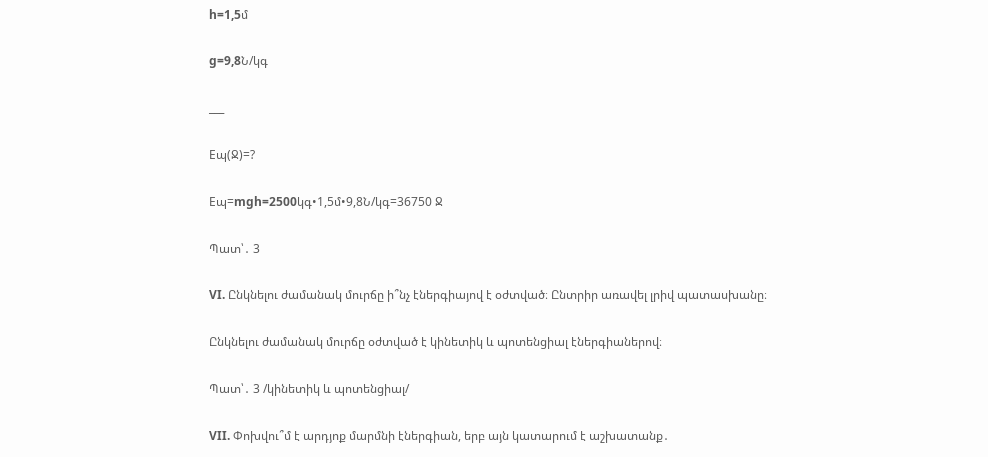h=1,5մ

g=9,8Ն/կգ

___

Eպ(Ջ)=?

Eպ=mgh=2500կգ•1,5մ•9,8Ն/կգ=36750 Ջ

Պատ՝․ 3

VI. Ընկնելու ժամանակ մուրճը ի՞նչ էներգիայով է օժտված։ Ընտրիր առավել լրիվ պատասխանը։

Ընկնելու ժամանակ մուրճը օժտված է կինետիկ և պոտենցիալ էներգիաներով։

Պատ՝․ 3 /կինետիկ և պոտենցիալ/

VII. Փոխվու՞մ է արդյոք մարմնի էներգիան, երբ այն կատարում է աշխատանք․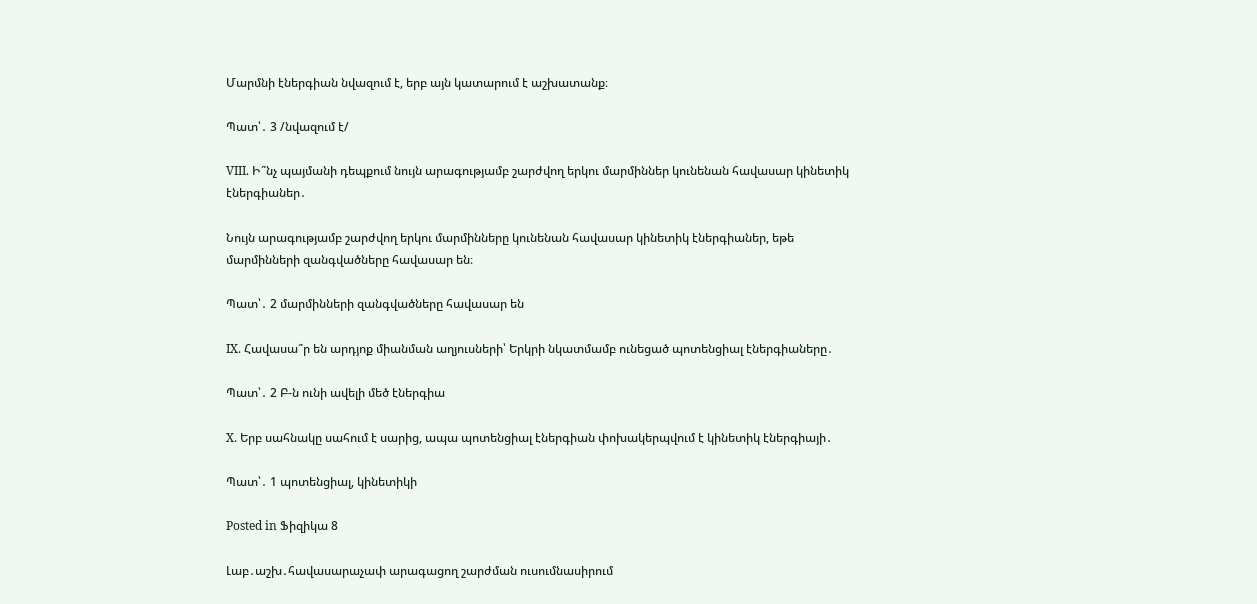Մարմնի էներգիան նվազում է, երբ այն կատարում է աշխատանք։

Պատ՝․ 3 /նվազում է/

VIII. Ի՞նչ պայմանի դեպքում նույն արագությամբ շարժվող երկու մարմիններ կունենան հավասար կինետիկ էներգիաներ․

Նույն արագությամբ շարժվող երկու մարմինները կունենան հավասար կինետիկ էներգիաներ, եթե մարմինների զանգվածները հավասար են։

Պատ՝․ 2 մարմինների զանգվածները հավասար են

IX. Հավասա՞ր են արդյոք միանման աղյուսների՝ Երկրի նկատմամբ ունեցած պոտենցիալ էներգիաները․

Պատ՝․ 2 Բ-ն ունի ավելի մեծ էներգիա

X. Երբ սահնակը սահում է սարից, ապա պոտենցիալ էներգիան փոխակերպվում է կինետիկ էներգիայի․

Պատ՝․ 1 պոտենցիալ, կինետիկի

Posted in Ֆիզիկա 8

Լաբ․աշխ․հավասարաչափ արագացող շարժման ուսումնասիրում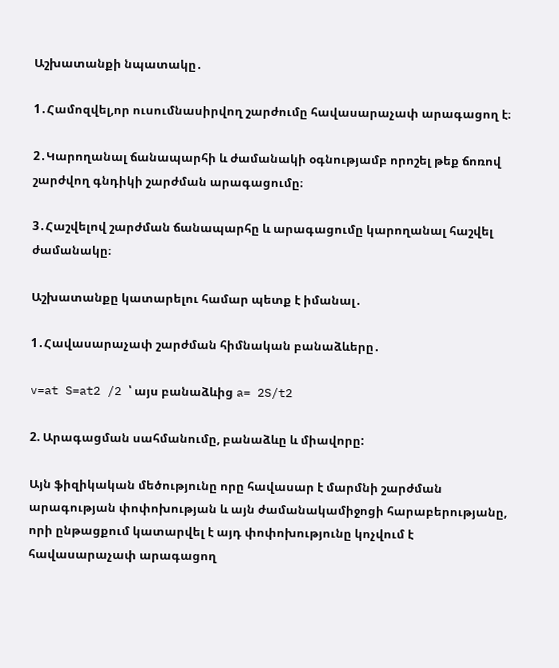Աշխատանքի նպատակը․

1․Համոզվել,որ ուսումնասիրվող շարժումը հավասարաչափ արագացող է։

2․Կարողանալ ճանապարհի և ժամանակի օգնությամբ որոշել թեք ճոռով շարժվող գնդիկի շարժման արագացումը։

3․Հաշվելով շարժման ճանապարհը և արագացումը կարողանալ հաշվել ժամանակը։

Աշխատանքը կատարելու համար պետք է իմանալ․

1․Հավասարաչափ շարժման հիմնական բանաձևերը․

v=at S=at2 /2 ՝ այս բանաձևից a= 2S/t2

2. Արագացման սահմանումը, բանաձևը և միավորը:

Այն ֆիզիկական մեծությունը որը հավասար է մարմնի շարժման արագության փոփոխության և այն ժամանակամիջոցի հարաբերությանը, որի ընթացքում կատարվել է այդ փոփոխությունը կոչվում է հավասարաչափ արագացող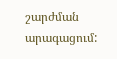շարժման արագացում: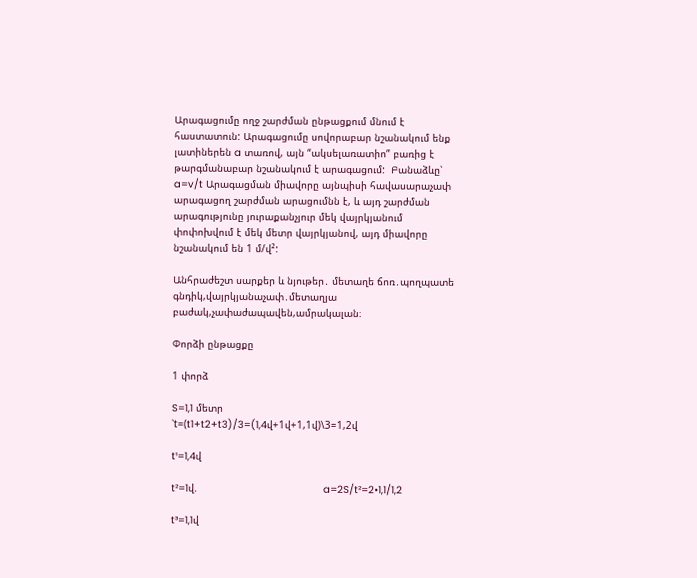Արագացումը ողջ շարժման ընթացքում մնում է հաստատուն: Արագացումը սովորաբար նշանակում ենք լատիներեն a տառով, այն “ակսելառատիո” բառից է թարգմանաբար նշանակում է արագացում:  Բանաձևը՝ a=v/t Արագացման միավորը այնպիսի հավասարաչափ արագացող շարժման արացումնն է, և այդ շարժման արագությունը յուրաքանչյուր մեկ վայրկյանում փոփոխվում է մեկ մետր վայրկյանով, այդ միավորը նշանակում են 1 մ/վ²:

Անհրաժեշտ սարքեր և նյութեր․ մետաղե ճոռ․պողպատե գնդիկ,վայրկյանաչափ․մետաղյա բաժակ,չափաժապավեն,ամրակալան։

Փորձի ընթացքը

1 փորձ

S=1,1 մետր                             ՝t=(t1+t2+t3)/3=(1,4վ+1վ+1,1վ)\3=1,2վ

t¹=1,4վ

t²=1վ.                                          a=2S/t²=2•1,1/1,2

t³=1,1վ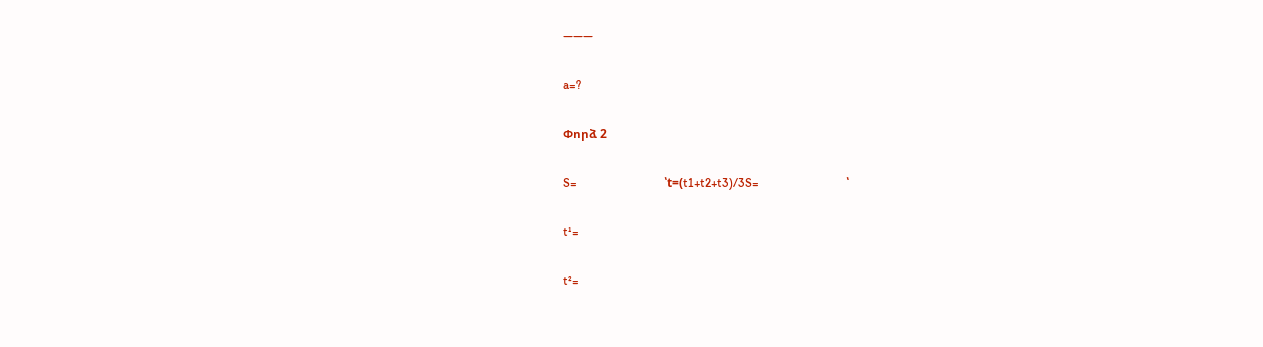———

a=?

Փորձ 2

S=                             ՝t=(t1+t2+t3)/3S=                             ՝

t¹=

t²=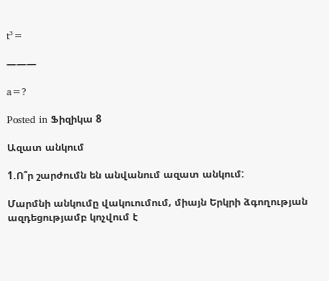t³=

———

a=?

Posted in Ֆիզիկա 8

Ազատ անկում

1.Ո՞ր շարժումն են անվանում ազատ անկում:

Մարմնի անկումը վակուումում, միայն Երկրի ձգողության ազդեցությամբ կոչվում է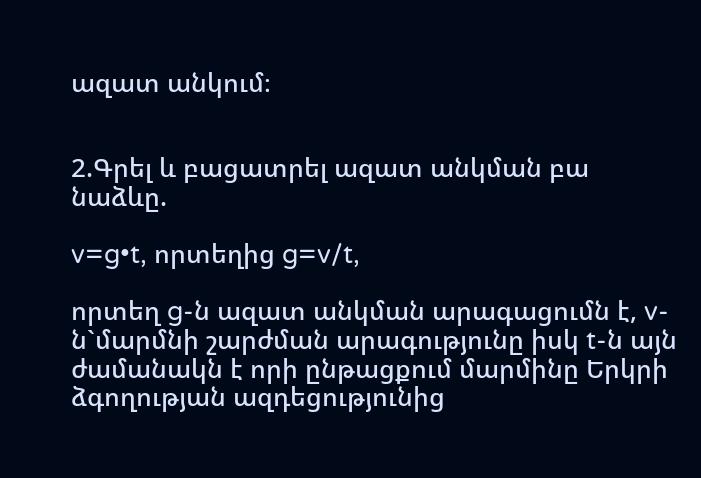ազատ անկում։


2.Գրել և բացատրել ազատ անկման բա նաձևը.

v=g•t, որտեղից g=v/t,

որտեղ g-ն ազատ անկման արագացումն է, v-ն`մարմնի շարժման արագությունը իսկ t-ն այն ժամանակն է որի ընթացքում մարմինը Երկրի ձգողության ազդեցությունից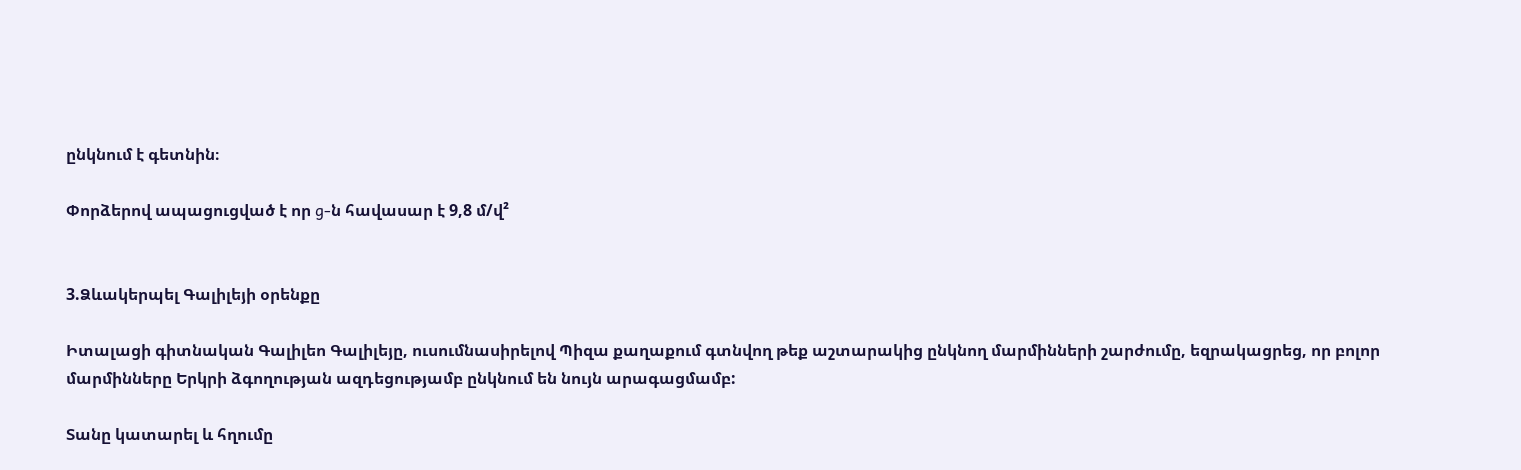ընկնում է գետնին։

Փորձերով ապացուցված է որ g-ն հավասար է 9,8 մ/վ²


3.Ձևակերպել Գալիլեյի օրենքը

Իտալացի գիտնական Գալիլեո Գալիլեյը, ուսումնասիրելով Պիզա քաղաքում գտնվող թեք աշտարակից ընկնող մարմինների շարժումը, եզրակացրեց, որ բոլոր մարմինները Երկրի ձգողության ազդեցությամբ ընկնում են նույն արագացմամբ:

Տանը կատարել և հղումը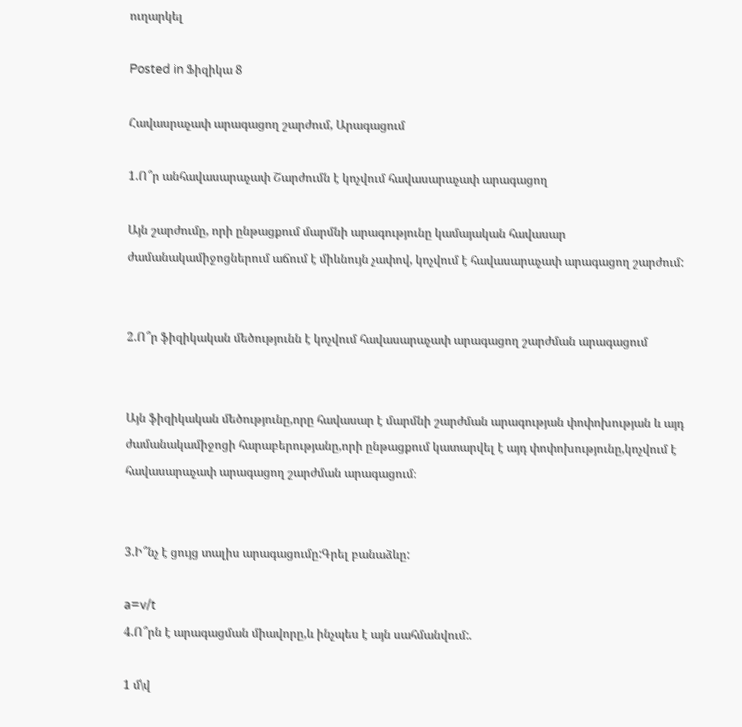ուղարկել

Posted in Ֆիզիկա 8

Հավասրաչափ արագացող շարժում, Արագացում

1.Ո՞ր անհավասարաչափ Շարժումն է կոչվում հավասարաչափ արագացող

Այն շարժումը, որի ընթացքում մարմնի արագությունը կամայական հավասար ժամանակամիջոցներում աճում է միևնույն չափով, կոչվում է հավասարաչափ արագացող շարժում:


2.Ո՞ր ֆիզիկական մեծությունն է կոչվում հավասարաչափ արագացող շարժման արագացում


Այն ֆիզիկական մեծությունը,որը հավասար է մարմնի շարժման արագության փոփոխության և այդ ժամանակամիջոցի հարաբերությանը,որի ընթացքում կատարվել է այդ փոփոխությունը,կոչվում է հավասարաչափ արագացող շարժման արագացում։


3.Ի՞նչ է ցույց տալիս արագացումը:Գրել բանաձևը:

a=v/t
4.Ո՞րն է արագացման միավորը,և ինչպես է այն սահմանվում:.

1 մ\վ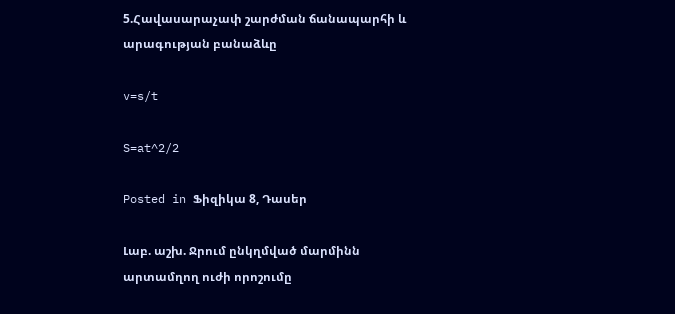5.Հավասարաչափ շարժման ճանապարհի և արագության բանաձևը

v=s/t

S=at^2/2

Posted in Ֆիզիկա 8, Դասեր

Լաբ. աշխ. Ջրում ընկղմված մարմինն արտամղող ուժի որոշումը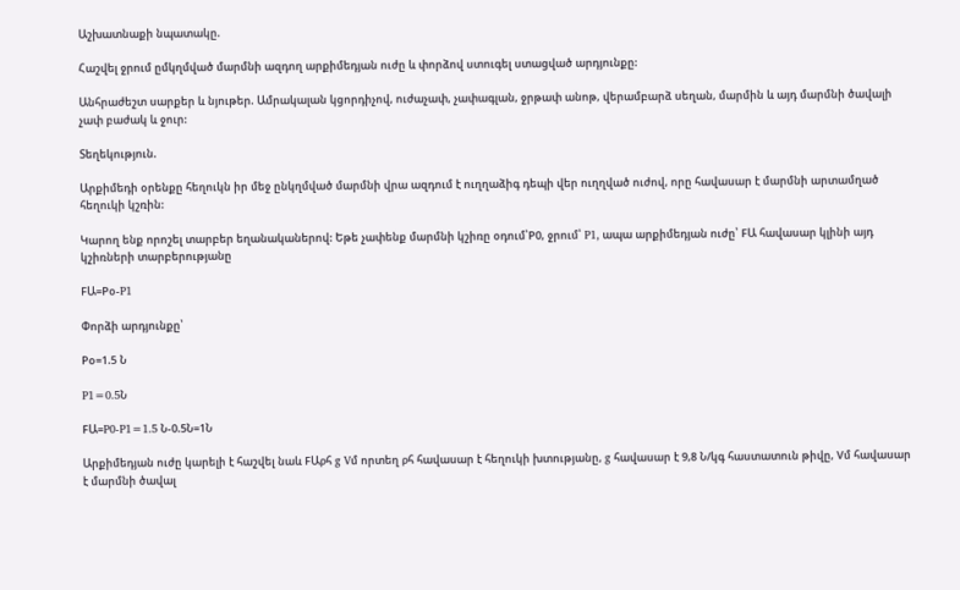Աշխատնաքի նպատակը.

Հաշվել ջրում ըմկղմված մարմնի ազդող արքիմեդյան ուժը և փորձով ստուգել ստացված արդյունքը:

Անհրաժեշտ սարքեր և նյութեր. Ամրակալան կցորդիչով, ուժաչափ, չափագլան, ջրթափ անոթ, վերամբարձ սեղան, մարմին և այդ մարմնի ծավալի չափ բաժակ և ջուր:

Տեղեկություն.

Արքիմեդի օրենքը հեղուկն իր մեջ ընկղմված մարմնի վրա ազդում է ուղղաձիգ դեպի վեր ուղղված ուժով, որը հավասար է մարմնի արտամղած հեղուկի կշռին:

Կարող ենք որոշել տարբեր եղանականերով: Եթե չափենք մարմնի կշիռը օդում՝P0, ջրում՝ P1, ապա արքիմեդյան ուժը՝ FԱ հավասար կլինի այդ կշիռների տարբերությանը

FԱ=Pօ-P1

Փորձի արդյունքը՝

Pօ=1.5 Ն

P1=0.5Ն

FԱ=P0-P1=1.5 Ն-0.5Ն=1Ն

Արքիմեդյան ուժը կարելի է հաշվել նաև FԱρհ g Vմ որտեղ ρհ հավասար է հեղուկի խտությանը, g հավասար է 9,8 Ն/կգ հաստատուն թիվը, Vմ հավասար է մարմնի ծավալ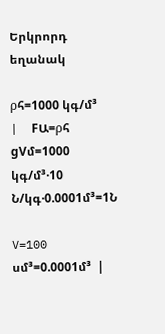Երկրորդ եղանակ

ρհ=1000 կգ/մ³       |  FԱ=ρհ gVմ=1000 կգ/մ³·10 Ն/կգ·0.0001մ³=1Ն

V=100 սմ³=0.0001մ³  |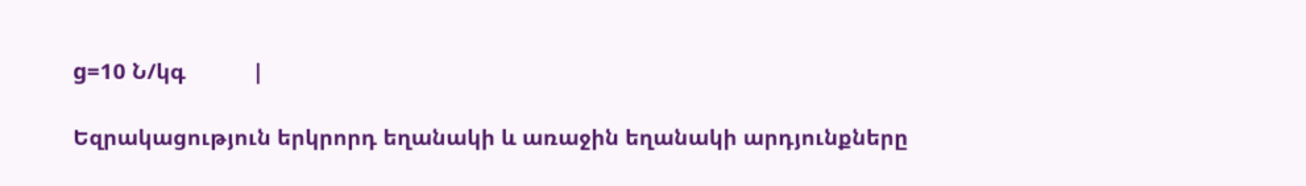g=10 Ն/կգ           |

Եզրակացություն երկրորդ եղանակի և առաջին եղանակի արդյունքները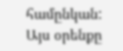համընկան: Այս օրենքը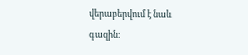վերաբերվում է նաև գազին։